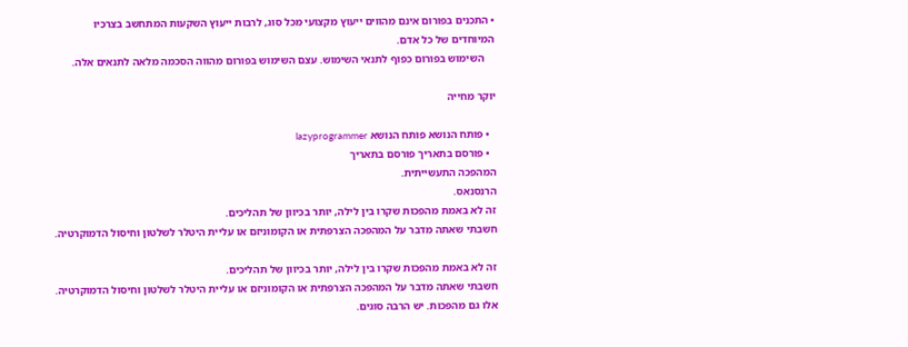• התכנים בפורום אינם מהווים ייעוץ מקצועי מכל סוג, לרבות ייעוץ השקעות המתחשב בצרכיו המיוחדים של כל אדם.
    השימוש בפורום כפוף לתנאי השימוש. עצם השימוש בפורום מהווה הסכמה מלאה לתנאים אלה.

יוקר מחייה

  • פותח הנושא פותח הנושא lazyprogrammer
  • פורסם בתאריך פורסם בתאריך
המהפכה התעשייתית.
הרנסנאס.
זה לא באמת מהפכות שקרו בין לילה, יותר בכיוון של תהליכים.
חשבתי שאתה מדבר על המהפכה הצרפתית או הקומוניזם או עליית היטלר לשלטון וחיסול הדמוקרטיה.

זה לא באמת מהפכות שקרו בין לילה, יותר בכיוון של תהליכים.
חשבתי שאתה מדבר על המהפכה הצרפתית או הקומוניזם או עליית היטלר לשלטון וחיסול הדמוקרטיה.
אלו גם מהפכות. יש הרבה סוגים.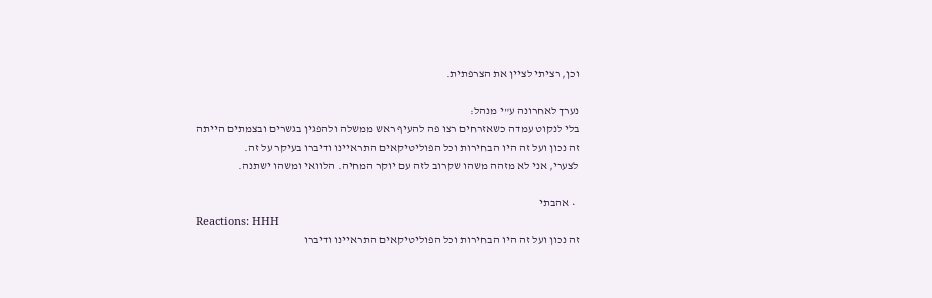וכן, רציתי לציין את הצרפתית.

נערך לאחרונה ע"י מנהל:
בלי לנקוט עמדה כשאזרחים רצו פה להעיף ראש ממשלה ולהפגין בגשרים ובצמתים הייתה
זה נכון ועל זה היו הבחירות וכל הפוליטיקאים התראיינו ודיברו בעיקר על זה.
לצערי, אני לא מזהה משהו שקרוב לזה עם יוקר המחיה. הלוואי ומשהו ישתנה.

  • אהבתי
Reactions: HHH
זה נכון ועל זה היו הבחירות וכל הפוליטיקאים התראיינו ודיברו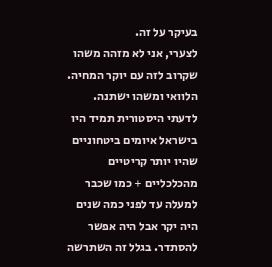בעיקר על זה.
לצערי, אני לא מזהה משהו שקרוב לזה עם יוקר המחיה. הלוואי ומשהו ישתנה.
לדעתי היסטורית תמיד היו בישראל איומים ביטחוניים שהיו יותר קריטיים מהכלכליים + כמו שכבר למעלה עד לפני כמה שנים היה יקר אבל היה אפשר להסתדר. בגלל זה השתרשה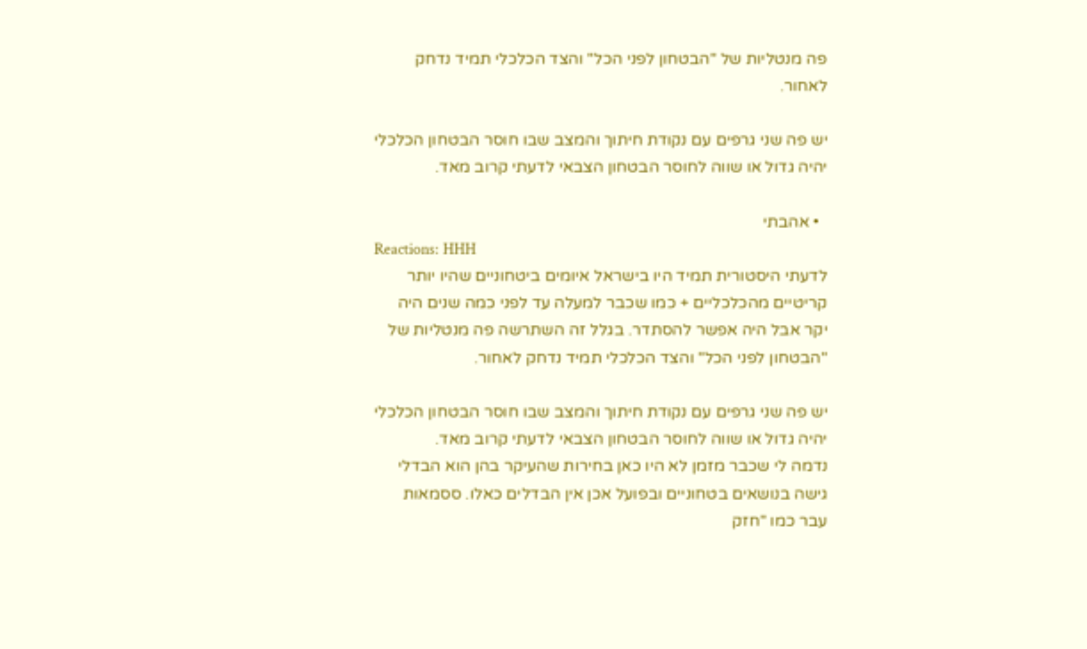פה מנטליות של "הבטחון לפני הכל" והצד הכלכלי תמיד נדחק לאחור.

יש פה שני גרפים עם נקודת חיתוך והמצב שבו חוסר הבטחון הכלכלי יהיה גדול או שווה לחוסר הבטחון הצבאי לדעתי קרוב מאד.

  • אהבתי
Reactions: HHH
לדעתי היסטורית תמיד היו בישראל איומים ביטחוניים שהיו יותר קריטיים מהכלכליים + כמו שכבר למעלה עד לפני כמה שנים היה יקר אבל היה אפשר להסתדר. בגלל זה השתרשה פה מנטליות של "הבטחון לפני הכל" והצד הכלכלי תמיד נדחק לאחור.

יש פה שני גרפים עם נקודת חיתוך והמצב שבו חוסר הבטחון הכלכלי יהיה גדול או שווה לחוסר הבטחון הצבאי לדעתי קרוב מאד.
נדמה לי שכבר מזמן לא היו כאן בחירות שהעיקר בהן הוא הבדלי גישה בנושאים בטחוניים ובפועל אכן אין הבדלים כאלו. ססמאות עבר כמו "חזק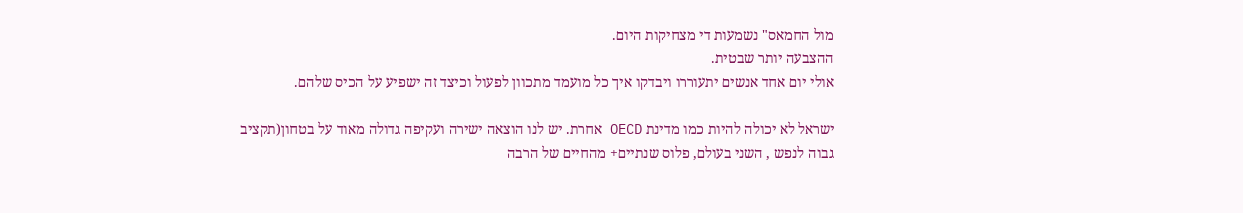מול החמאס" נשמעות די מצחיקות היום.
ההצבעה יותר שבטית.
אולי יום אחד אנשים יתעוררו ויבדקו איך כל מועמד מתכוון לפעול וכיצד זה ישפיע על הכיס שלהם.

ישראל לא יכולה להיות כמו מדינת OECD אחרת. יש לנו הוצאה ישירה ועקיפה גדולה מאוד על בטחון(תקציב גבוה לנפש , השני בעולם, פלוס שנתיים+ מהחיים של הרבה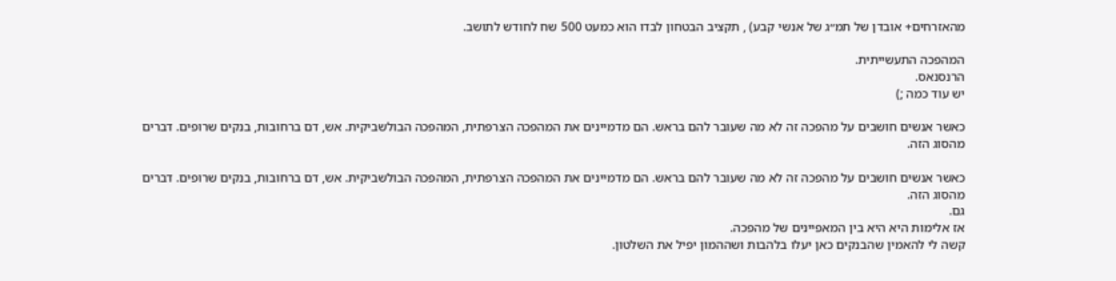מהאזרחים+ אובדן של תמ״ג של אנשי קבע) , תקציב הבטחון לבדו הוא כמעט 500 שח לחודש לתושב.

המהפכה התעשייתית.
הרנסנאס.
יש עוד כמה ;)

כאשר אנשים חושבים על מהפכה זה לא מה שעובר להם בראש. הם מדמיינים את המהפכה הצרפתית, המהפכה הבולשביקית. אש, דם ברחובות, בנקים שרופים. דברים מהסוג הזה.

כאשר אנשים חושבים על מהפכה זה לא מה שעובר להם בראש. הם מדמיינים את המהפכה הצרפתית, המהפכה הבולשביקית. אש, דם ברחובות, בנקים שרופים. דברים מהסוג הזה.
גם.
אז אלימות היא היא בין המאפיינים של מהפכה.
קשה לי להאמין שהבנקים כאן יעלו בלהבות ושההמון יפיל את השלטון.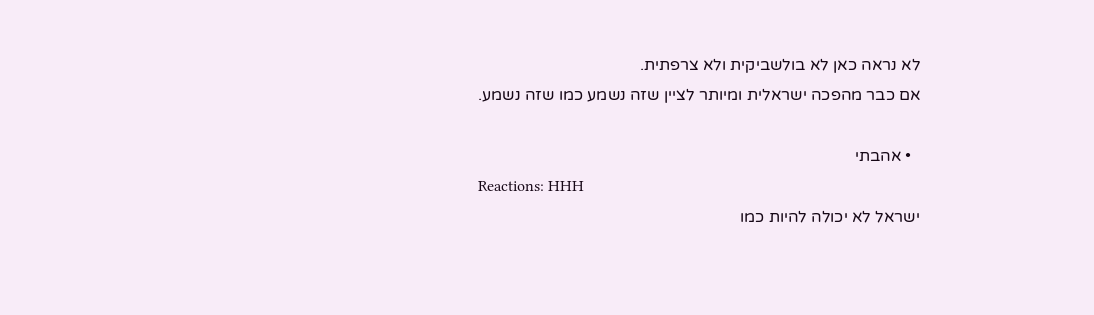לא נראה כאן לא בולשביקית ולא צרפתית.
אם כבר מהפכה ישראלית ומיותר לציין שזה נשמע כמו שזה נשמע.

  • אהבתי
Reactions: HHH
ישראל לא יכולה להיות כמו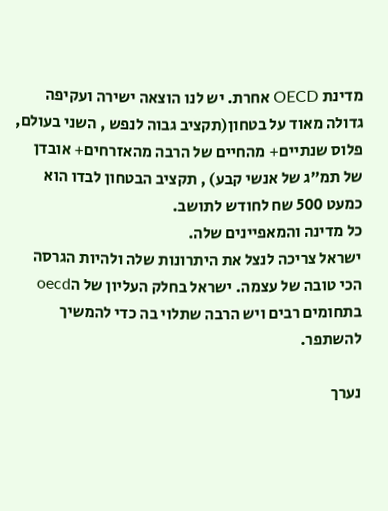מדינת OECD אחרת. יש לנו הוצאה ישירה ועקיפה גדולה מאוד על בטחון(תקציב גבוה לנפש , השני בעולם, פלוס שנתיים+ מהחיים של הרבה מהאזרחים+ אובדן של תמ״ג של אנשי קבע) , תקציב הבטחון לבדו הוא כמעט 500 שח לחודש לתושב.
כל מדינה והמאפיינים שלה.
ישראל צריכה לנצל את היתרונות שלה ולהיות הגרסה הכי טובה של עצמה. ישראל בחלק העליון של הoecd בתחומים רבים ויש הרבה שתלוי בה כדי להמשיך להשתפר.

נערך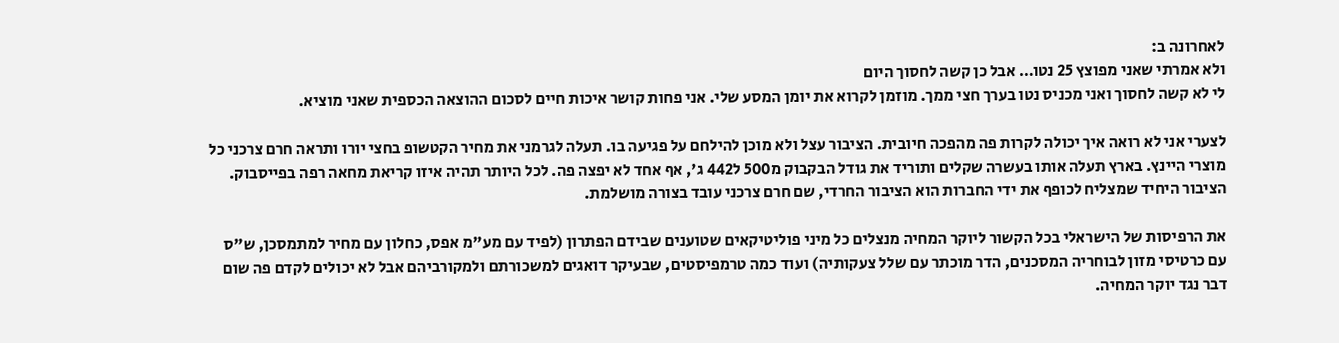לאחרונה ב:
ולא אמרתי שאני מפוצץ 25 נטו… אבל כן קשה לחסוך היום
לי לא קשה לחסוך ואני מכניס נטו בערך חצי ממך. מוזמן לקרוא את יומן המסע שלי. אני פחות קושר איכות חיים לסכום ההוצאה הכספית שאני מוציא.

לצערי אני לא רואה איך יכולה לקרות פה מהפכה חיובית. הציבור עצל ולא מוכן להילחם על פגיעה בו. תעלה לגרמני את מחיר הקטשופ בחצי יורו ותראה חרם צרכני כל מוצרי היינץ. בארץ תעלה אותו בעשרה שקלים ותוריד את גודל הבקבוק מ500 ל442 ג', אף אחד לא יפצה פה. לכל היותר תהיה איזו קריאת מחאה רפה בפייסבוק. הציבור היחיד שמצליח לכופף את ידי החברות הוא הציבור החרדי, שם חרם צרכני עובד בצורה מושלמת.

את הרפיסות של הישראלי בכל הקשור ליוקר המחיה מנצלים כל מיני פוליטיקאים שטוענים שבידם הפתרון (לפיד עם מע"מ אפס, כחלון עם מחיר למתמסכן, ש"ס עם כרטיסי מזון לבוחריה המסכנים, הדר מוכתר עם שלל צעקותיה) ועוד כמה טרמפיסטים, שבעיקר דואגים למשכורתם ולמקורביהם אבל לא יכולים לקדם פה שום דבר נגד יוקר המחיה.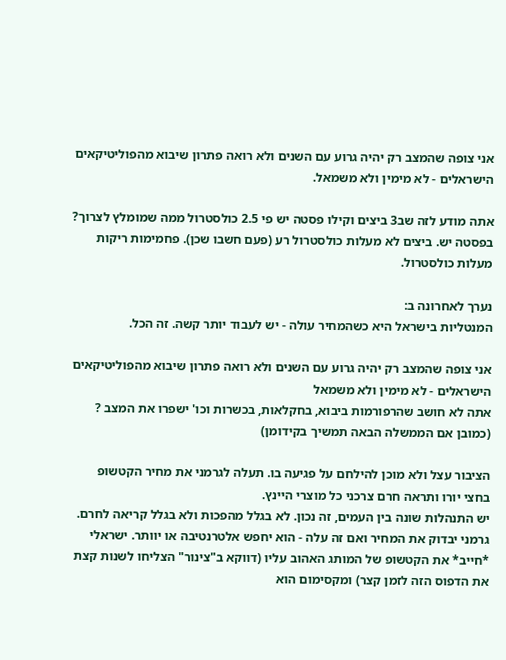אני צופה שהמצב רק יהיה גרוע עם השנים ולא רואה פתרון שיבוא מהפוליטיקאים הישראלים - לא מימין ולא משמאל.

אתה מודע לזה שב3 ביצים וקילו פסטה יש פי 2.5 כולסטרול ממה שמומלץ לצרוך?
בפסטה יש. ביצים לא מעלות כולסטרול רע (פעם חשבו שכן). פחמימות ריקות מעלות כולסטרול.

נערך לאחרונה ב:
המנטליות בישראל היא כשהמחיר עולה - יש לעבוד יותר קשה. זה הכל.

אני צופה שהמצב רק יהיה גרוע עם השנים ולא רואה פתרון שיבוא מהפוליטיקאים הישראלים - לא מימין ולא משמאל
אתה לא חושב שהרפורמות ביבוא, בחקלאות, בכשרות וכו' ישפרו את המצב ? (כמובן אם הממשלה הבאה תמשיך בקידומן)

הציבור עצל ולא מוכן להילחם על פגיעה בו. תעלה לגרמני את מחיר הקטשופ בחצי יורו ותראה חרם צרכני כל מוצרי היינץ.
יש התנהלות שונה בין העמים, זה נכון. לא בגלל מהפכות ולא בגלל קריאה לחרם. גרמני יבדוק את המחיר ואם זה עלה - הוא יחפש אלטרנטיבה או יוותר. ישראלי *חייב* את הקטשופ של המותג האהוב עליו (דווקא ב"צינור" הצליחו לשנות קצת את הדפוס הזה לזמן קצר) ומקסימום הוא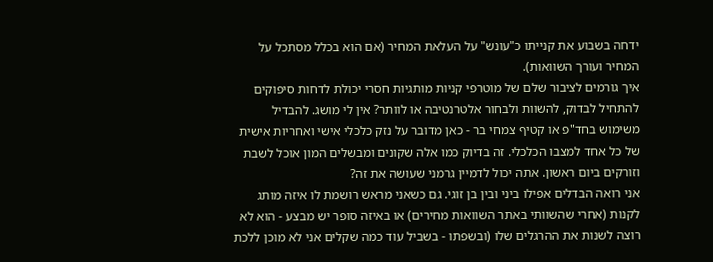ידחה בשבוע את קנייתו כ"עונש" על העלאת המחיר (אם הוא בכלל מסתכל על המחיר ועורך השוואות).
איך גורמים לציבור שלם של מוטרפי קניות מותגיות חסרי יכולת לדחות סיפוקים להתחיל לבדוק, להשוות ולבחור אלטרנטיבה או לוותר? אין לי מושג. להבדיל משימוש בחד"פ או קטיף צמחי בר - כאן מדובר על נזק כלכלי אישי ואחריות אישית של כל אחד למצבו הכלכלי. זה בדיוק כמו אלה שקונים ומבשלים המון אוכל לשבת וזורקים ביום ראשון. אתה יכול לדמיין גרמני שעושה את זה?
אני רואה הבדלים אפילו ביני ובין בן זוגי. גם כשאני מראש רושמת לו איזה מותג לקנות (אחרי שהשוותי באתר השוואות מחירים) או באיזה סופר יש מבצע - הוא לא רוצה לשנות את ההרגלים שלו (ובשפתו - בשביל עוד כמה שקלים אני לא מוכן ללכת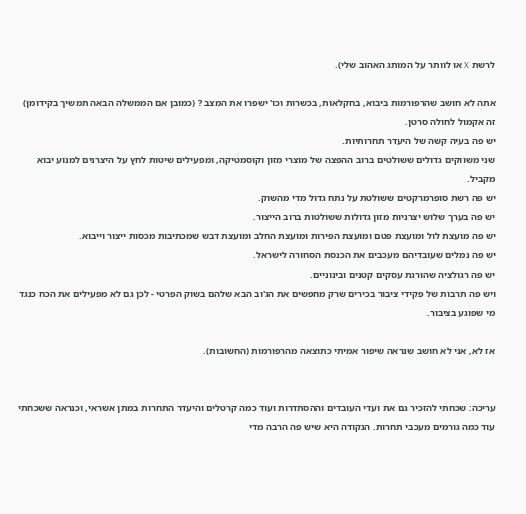לרשת X או לוותר על המותג האהוב שלי).

אתה לא חושב שהרפורמות ביבוא, בחקלאות, בכשרות וכו' ישפרו את המצב ? (כמובן אם הממשלה הבאה תמשיך בקידומן)
זה אקמול לחולה סרטן.
יש פה בעיה קשה של היעדר תחרותיות.
שני משווקים גדולים ששולטים ברוב ההפצה של מוצרי מזון וקוסמטיקה, ומפעילים שיטות לחץ על היצרנים למנוע יבוא מקביל.
יש פה רשת סופרמרקטים ששולטת על נתח גדול מדי מהשוק.
יש פה בערך שלוש יצרניות מזון גדולות ששולטות ברוב הייצור.
יש פה מועצת לול ומועצת פטם ומועצת הפירות ומועצת החלב ומועצת דבש שמכתיבות מכסות ייצור וייבוא.
יש פה נמלים שעובדיהם מעכבים את הכנסת הסחורה לישראל.
יש פה רגולציה שהורגת עסקים קטנים ובינוניים.
ויש פה תרבות של פקידי ציבור בכירים שרק מחפשים את הג'וב הבא שלהם בשוק הפרטי - לכן גם לא מפעילים את הכח כנגד מי שפוגע בציבור.

אז לא, אני לא חושב שנראה שיפור אמיתי כתוצאה מהרפורמות (החשובות).


עריכה: שכחתי להזכיר גם את ועדי העובדים וההסתדרות ועוד כמה קרטלים והיעדר התחרות במתן אשראי, וכנראה ששכחתי עוד כמה גורמים מעכבי תחרות. הנקודה היא שיש פה הרבה מדי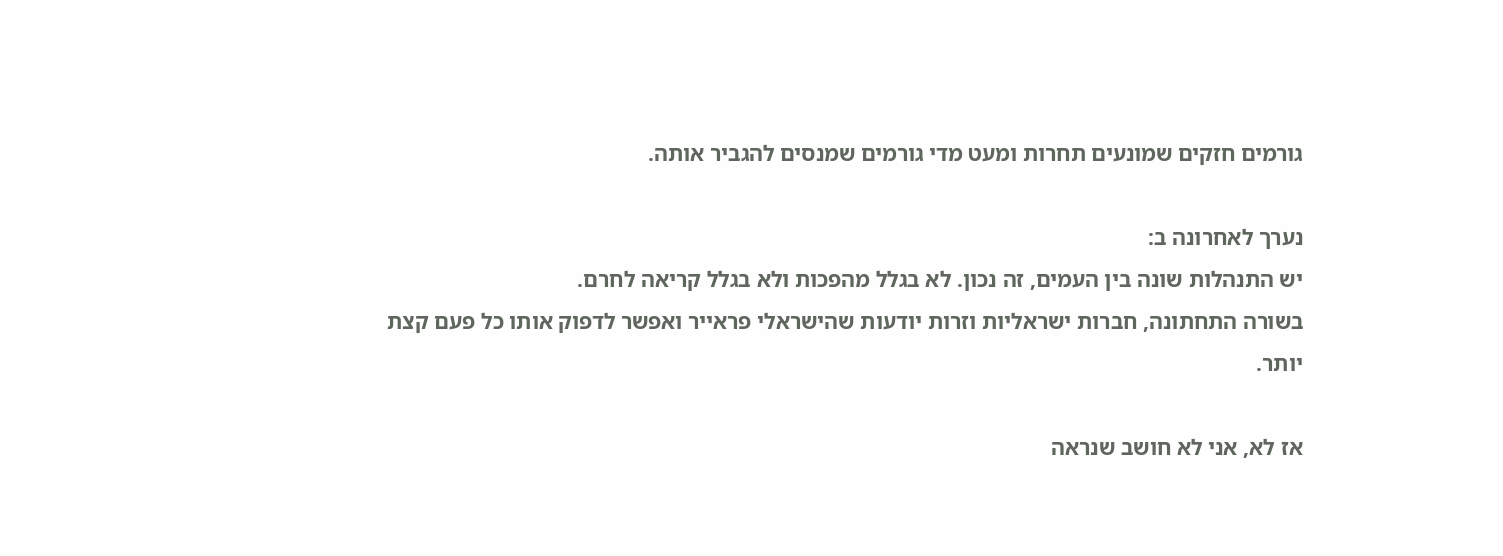גורמים חזקים שמונעים תחרות ומעט מדי גורמים שמנסים להגביר אותה.

נערך לאחרונה ב:
יש התנהלות שונה בין העמים, זה נכון. לא בגלל מהפכות ולא בגלל קריאה לחרם.
בשורה התחתונה, חברות ישראליות וזרות יודעות שהישראלי פראייר ואפשר לדפוק אותו כל פעם קצת יותר.

אז לא, אני לא חושב שנראה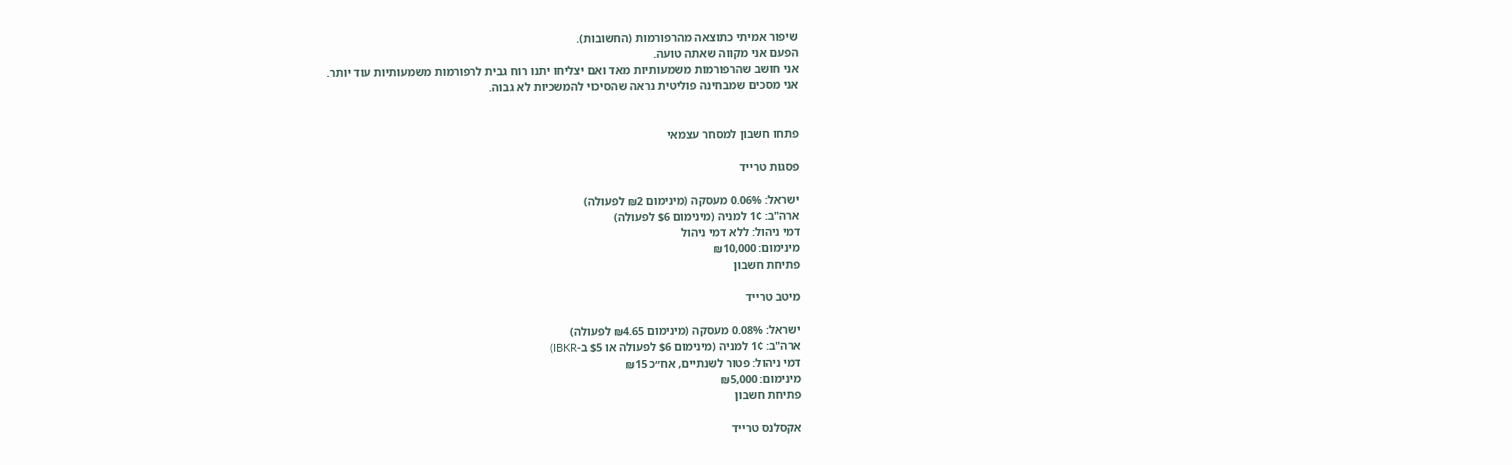שיפור אמיתי כתוצאה מהרפורמות (החשובות).
הפעם אני מקווה שאתה טועה.
אני חושב שהרפורמות משמעותיות מאד ואם יצליחו יתנו רוח גבית לרפורמות משמעותיות עוד יותר.
אני מסכים שמבחינה פוליטית נראה שהסיכוי להמשכיות לא גבוה.


פתחו חשבון למסחר עצמאי

פסגות טרייד

ישראל: 0.06% מעסקה (מינימום ₪2 לפעולה)
ארה"ב: 1¢ למניה (מינימום $6 לפעולה)
דמי ניהול: ללא דמי ניהול
מינימום: ₪10,000
פתיחת חשבון

מיטב טרייד

ישראל: 0.08% מעסקה (מינימום ₪4.65 לפעולה)
ארה"ב: 1¢ למניה (מינימום $6 לפעולה או $5 ב-IBKR)
דמי ניהול: פטור לשנתיים, אח״כ ₪15
מינימום: ₪5,000
פתיחת חשבון

אקסלנס טרייד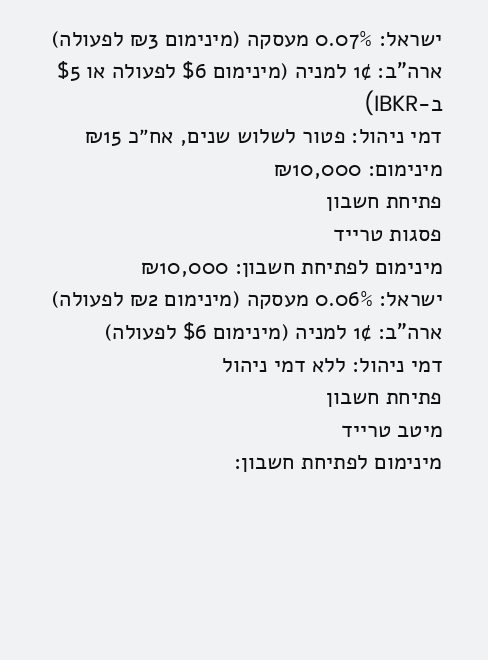ישראל: 0.07% מעסקה (מינימום ₪3 לפעולה)
ארה"ב: 1¢ למניה (מינימום $6 לפעולה או $5 ב-IBKR)
דמי ניהול: פטור לשלוש שנים, אח״כ ₪15
מינימום: ₪10,000
פתיחת חשבון
פסגות טרייד
מינימום לפתיחת חשבון: ₪10,000
ישראל: 0.06% מעסקה (מינימום ₪2 לפעולה)
ארה"ב: 1¢ למניה (מינימום $6 לפעולה)
דמי ניהול: ללא דמי ניהול
פתיחת חשבון
מיטב טרייד
מינימום לפתיחת חשבון: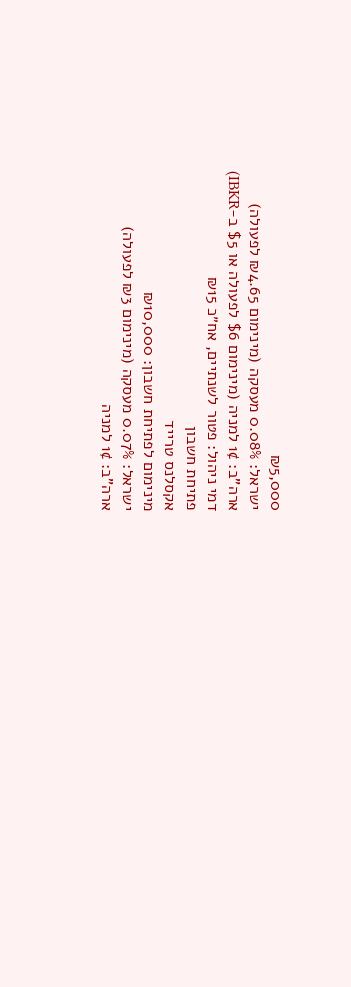₪5,000
ישראל: 0.08% מעסקה (מינימום ₪4.65 לפעולה)
ארה"ב: 1¢ למניה (מינימום $6 לפעולה או $5 ב-IBKR)
דמי ניהול: פטור לשנתיים, אח״כ ₪15
פתיחת חשבון
אקסלנס טרייד
מינימום לפתיחת חשבון: ₪10,000
ישראל: 0.07% מעסקה (מינימום ₪3 לפעולה)
ארה"ב: 1¢ למניה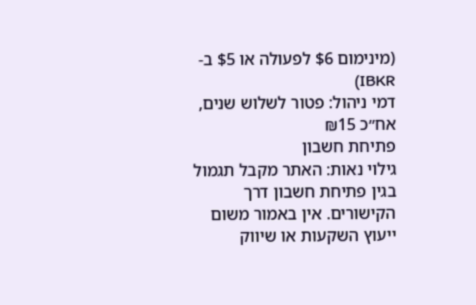(מינימום $6 לפעולה או $5 ב-IBKR)
דמי ניהול: פטור לשלוש שנים, אח״כ ₪15
פתיחת חשבון
גילוי נאות: האתר מקבל תגמול בגין פתיחת חשבון דרך הקישורים. אין באמור משום ייעוץ השקעות או שיווק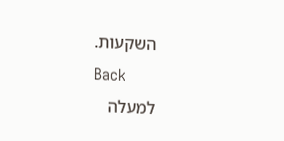השקעות.
Back
למעלה